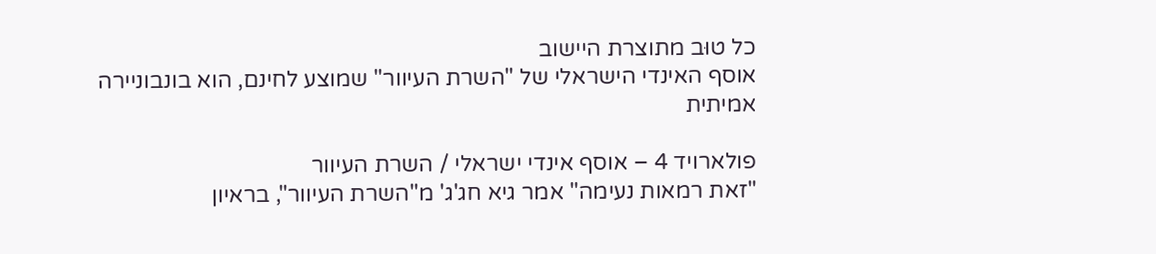כל טוּב מתוצרת היישוב
אוסף האינדי הישראלי של "השרת העיוור" שמוצע לחינם, הוא בונבוניירה אמיתית

פולארויד 4 – אוסף אינדי ישראלי / השרת העיוור
"זאת רמאות נעימה" אמר גיא חג'ג' מ"השרת העיוור", בראיון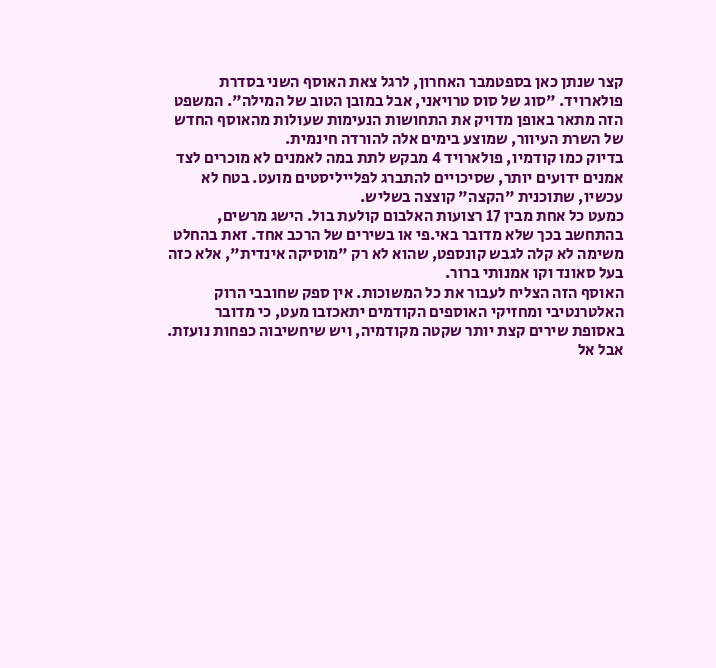קצר שנתן כאן בספטמבר האחרון, לרגל צאת האוסף השני בסדרת פולארויד. "סוג של סוס טרויאני, אבל במובן הטוב של המילה". המשפט הזה מתאר באופן מדויק את התחושות הנעימות שעולות מהאוסף החדש של השרת העיוור, שמוצע בימים אלה להורדה חינמית.
בדיוק כמו קודמיו, פולארויד 4 מבקש לתת במה לאמנים לא מוכרים לצד אמנים ידועים יותר, שסיכויים להתברג לפלייליסטים מועט. בטח לא עכשיו, שתוכנית "הקצה" קוצצה בשליש.
כמעט כל אחת מבין 17 רצועות האלבום קולעת בול. הישג מרשים, בהתחשב בכך שלא מדובר באי.פי או בשירים של הרכב אחד. זאת בהחלט משימה לא קלה לגבש קונספט, שהוא לא רק "מוסיקה אינדית", אלא כזה בעל סאונד וקו אמנותי ברור.
האוסף הזה הצליח לעבור את כל המשוכות. אין ספק שחובבי הרוק האלטרנטיבי ומחזיקי האוספים הקודמים יתאכזבו מעט, כי מדובר באסופת שירים קצת יותר שקטה מקודמיה, ויש שיחשיבוה כפחות נועזת. אבל אל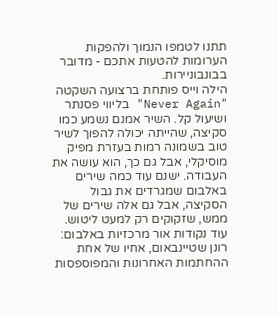תתנו לטמפו הנמוך ולהפקות הערומות להטעות אתכם - מדובר בבונבוניירות.
הילה וייס פותחת ברצועה השקטה "Never Again" בליווי פסנתר ושיעול קל. השיר אמנם נשמע כמו סקיצה, שהייתה יכולה להפוך לשיר טוב בשמונה רמות בעזרת מפיק מוסיקלי, אבל גם כך, הוא עושה את העבודה. ישנם עוד כמה שירים באלבום שמגרדים את גבול הסקיצה, אבל גם אלה שירים של ממש, שזקוקים רק למעט ליטוש.
עוד נקודות אור מרכזיות באלבום: רונן שטיינבאום, אחיו של אחת ההחתמות האחרונות והמפוספסות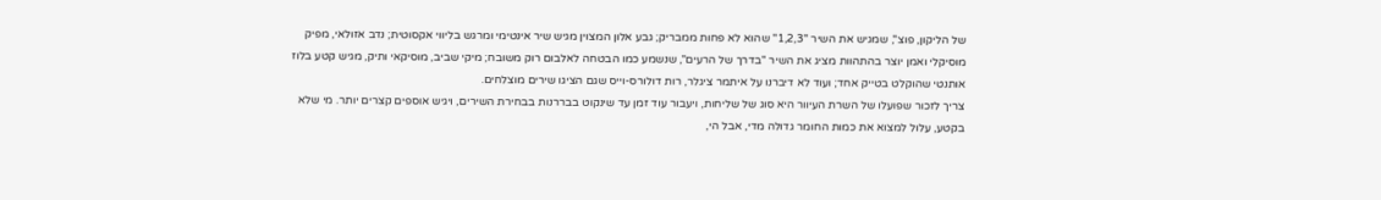של הליקון, פוצ'', שמגיש את השיר "1,2,3" שהוא לא פחות ממבריק; גבע אלון המצוין מגיש שיר אינטימי ומרגש בליווי אקסוטית; נדב אזולאי, מפיק מוסיקלי ואמן יוצר בהתהוות מציג את השיר "בדרך של הרעים", שנשמע כמו הבטחה לאלבום רוק משובח; מיקי שביב, מוסיקאי ותיק, מגיש קטע בלוז אותנטי שהוקלט בטייק אחד; ועוד לא דיברנו על איתמר ציגלר, רות דולורס-וייס שגם הציגו שירים מוצלחים.
צריך לזכור שפועלו של השרת העיוור היא סוג של שליחות, ויעבור עוד זמן עד שינקוט בבררנות בבחירת השירים, ויגיש אוספים קצרים יותר. מי שלא בקטע, עלול למצוא את כמות החומר גדולה מדי, אבל הי,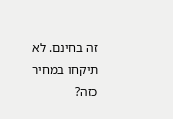זה בחינם. לא תיקחו במחיר כזה?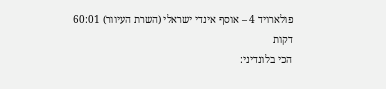פולארויד 4 – אוסף אינדי ישראלי (השרת העיוור) 60:01 דקות
הכי בלונדיני: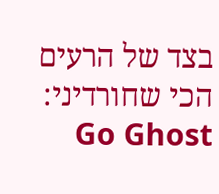בצד של הרעים
הכי שחורדיני: Go Ghost